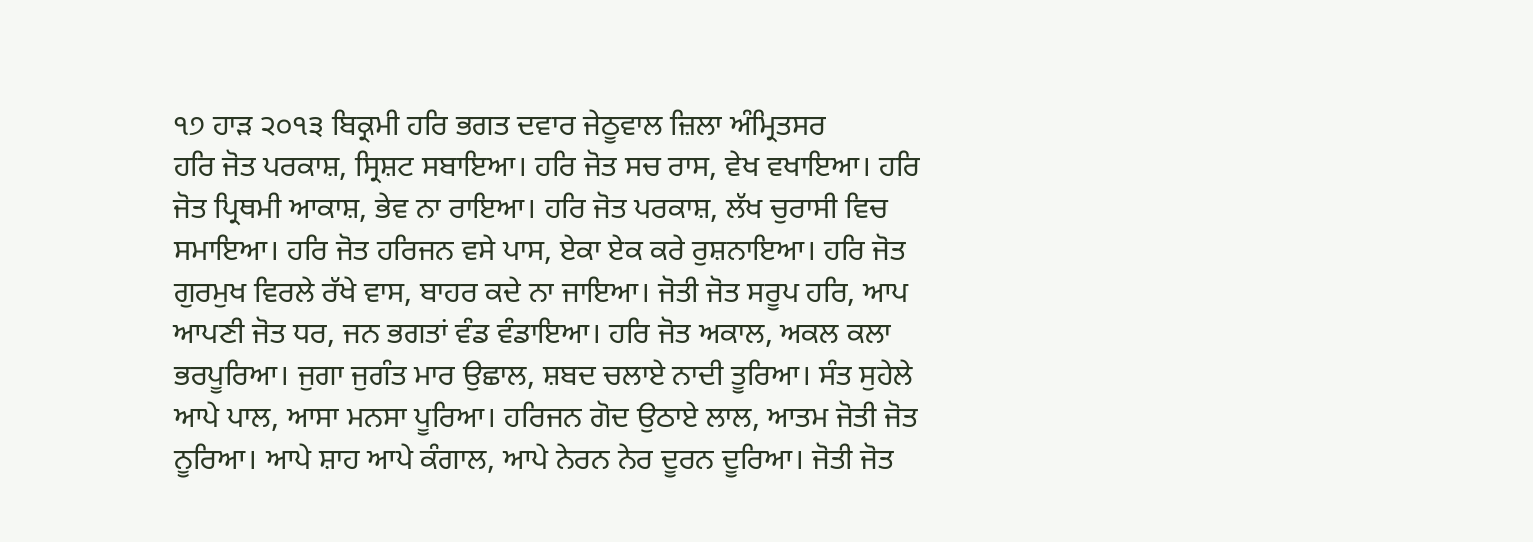੧੭ ਹਾੜ ੨੦੧੩ ਬਿਕ੍ਰਮੀ ਹਰਿ ਭਗਤ ਦਵਾਰ ਜੇਠੂਵਾਲ ਜ਼ਿਲਾ ਅੰਮ੍ਰਿਤਸਰ
ਹਰਿ ਜੋਤ ਪਰਕਾਸ਼, ਸ੍ਰਿਸ਼ਟ ਸਬਾਇਆ। ਹਰਿ ਜੋਤ ਸਚ ਰਾਸ, ਵੇਖ ਵਖਾਇਆ। ਹਰਿ ਜੋਤ ਪ੍ਰਿਥਮੀ ਆਕਾਸ਼, ਭੇਵ ਨਾ ਰਾਇਆ। ਹਰਿ ਜੋਤ ਪਰਕਾਸ਼, ਲੱਖ ਚੁਰਾਸੀ ਵਿਚ ਸਮਾਇਆ। ਹਰਿ ਜੋਤ ਹਰਿਜਨ ਵਸੇ ਪਾਸ, ਏਕਾ ਏਕ ਕਰੇ ਰੁਸ਼ਨਾਇਆ। ਹਰਿ ਜੋਤ ਗੁਰਮੁਖ ਵਿਰਲੇ ਰੱਖੇ ਵਾਸ, ਬਾਹਰ ਕਦੇ ਨਾ ਜਾਇਆ। ਜੋਤੀ ਜੋਤ ਸਰੂਪ ਹਰਿ, ਆਪ ਆਪਣੀ ਜੋਤ ਧਰ, ਜਨ ਭਗਤਾਂ ਵੰਡ ਵੰਡਾਇਆ। ਹਰਿ ਜੋਤ ਅਕਾਲ, ਅਕਲ ਕਲਾ ਭਰਪੂਰਿਆ। ਜੁਗਾ ਜੁਗੰਤ ਮਾਰ ਉਛਾਲ, ਸ਼ਬਦ ਚਲਾਏ ਨਾਦੀ ਤੂਰਿਆ। ਸੰਤ ਸੁਹੇਲੇ ਆਪੇ ਪਾਲ, ਆਸਾ ਮਨਸਾ ਪੂਰਿਆ। ਹਰਿਜਨ ਗੋਦ ਉਠਾਏ ਲਾਲ, ਆਤਮ ਜੋਤੀ ਜੋਤ ਨੂਰਿਆ। ਆਪੇ ਸ਼ਾਹ ਆਪੇ ਕੰਗਾਲ, ਆਪੇ ਨੇਰਨ ਨੇਰ ਦੂਰਨ ਦੂਰਿਆ। ਜੋਤੀ ਜੋਤ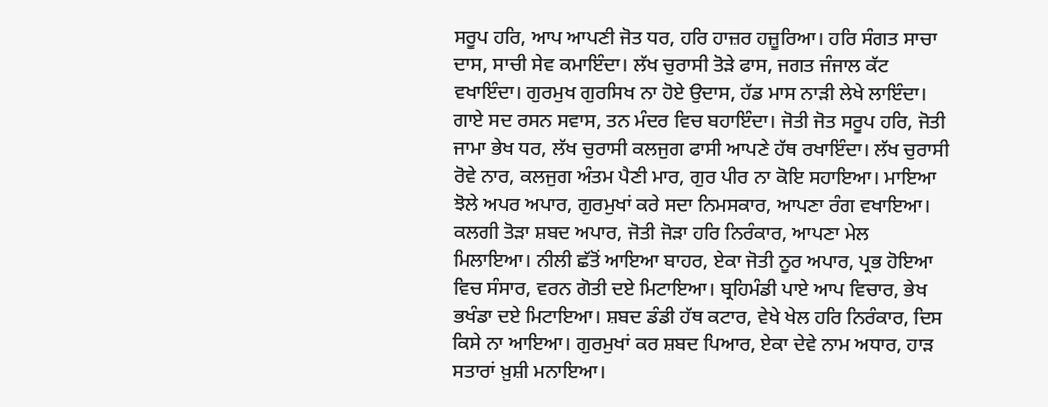ਸਰੂਪ ਹਰਿ, ਆਪ ਆਪਣੀ ਜੋਤ ਧਰ, ਹਰਿ ਹਾਜ਼ਰ ਹਜ਼ੂਰਿਆ। ਹਰਿ ਸੰਗਤ ਸਾਚਾ ਦਾਸ, ਸਾਚੀ ਸੇਵ ਕਮਾਇੰਦਾ। ਲੱਖ ਚੁਰਾਸੀ ਤੋੜੇ ਫਾਸ, ਜਗਤ ਜੰਜਾਲ ਕੱਟ ਵਖਾਇੰਦਾ। ਗੁਰਮੁਖ ਗੁਰਸਿਖ ਨਾ ਹੋਏ ਉਦਾਸ, ਹੱਡ ਮਾਸ ਨਾੜੀ ਲੇਖੇ ਲਾਇੰਦਾ। ਗਾਏ ਸਦ ਰਸਨ ਸਵਾਸ, ਤਨ ਮੰਦਰ ਵਿਚ ਬਹਾਇੰਦਾ। ਜੋਤੀ ਜੋਤ ਸਰੂਪ ਹਰਿ, ਜੋਤੀ ਜਾਮਾ ਭੇਖ ਧਰ, ਲੱਖ ਚੁਰਾਸੀ ਕਲਜੁਗ ਫਾਸੀ ਆਪਣੇ ਹੱਥ ਰਖਾਇੰਦਾ। ਲੱਖ ਚੁਰਾਸੀ ਰੋਵੇ ਨਾਰ, ਕਲਜੁਗ ਅੰਤਮ ਪੈਣੀ ਮਾਰ, ਗੁਰ ਪੀਰ ਨਾ ਕੋਇ ਸਹਾਇਆ। ਮਾਇਆ ਝੋਲੇ ਅਪਰ ਅਪਾਰ, ਗੁਰਮੁਖਾਂ ਕਰੇ ਸਦਾ ਨਿਮਸਕਾਰ, ਆਪਣਾ ਰੰਗ ਵਖਾਇਆ। ਕਲਗੀ ਤੋੜਾ ਸ਼ਬਦ ਅਪਾਰ, ਜੋਤੀ ਜੋੜਾ ਹਰਿ ਨਿਰੰਕਾਰ, ਆਪਣਾ ਮੇਲ ਮਿਲਾਇਆ। ਨੀਲੀ ਛੱਤੋਂ ਆਇਆ ਬਾਹਰ, ਏਕਾ ਜੋਤੀ ਨੂਰ ਅਪਾਰ, ਪ੍ਰਭ ਹੋਇਆ ਵਿਚ ਸੰਸਾਰ, ਵਰਨ ਗੋਤੀ ਦਏ ਮਿਟਾਇਆ। ਬ੍ਰਹਿਮੰਡੀ ਪਾਏ ਆਪ ਵਿਚਾਰ, ਭੇਖ ਭਖੰਡਾ ਦਏ ਮਿਟਾਇਆ। ਸ਼ਬਦ ਡੰਡੀ ਹੱਥ ਕਟਾਰ, ਵੇਖੇ ਖੇਲ ਹਰਿ ਨਿਰੰਕਾਰ, ਦਿਸ ਕਿਸੇ ਨਾ ਆਇਆ। ਗੁਰਮੁਖਾਂ ਕਰ ਸ਼ਬਦ ਪਿਆਰ, ਏਕਾ ਦੇਵੇ ਨਾਮ ਅਧਾਰ, ਹਾੜ ਸਤਾਰਾਂ ਖ਼ੁਸ਼ੀ ਮਨਾਇਆ।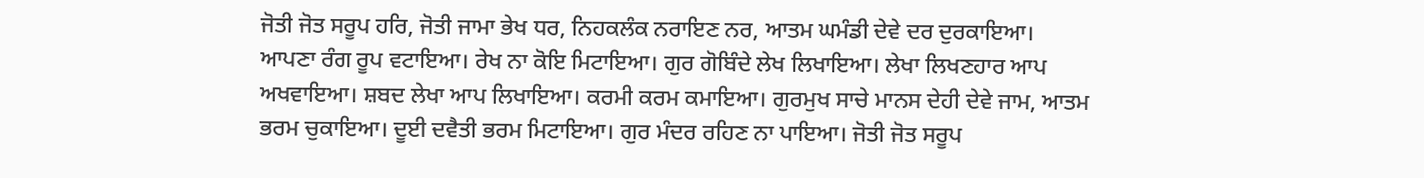ਜੋਤੀ ਜੋਤ ਸਰੂਪ ਹਰਿ, ਜੋਤੀ ਜਾਮਾ ਭੇਖ ਧਰ, ਨਿਹਕਲੰਕ ਨਰਾਇਣ ਨਰ, ਆਤਮ ਘਮੰਡੀ ਦੇਵੇ ਦਰ ਦੁਰਕਾਇਆ। ਆਪਣਾ ਰੰਗ ਰੂਪ ਵਟਾਇਆ। ਰੇਖ ਨਾ ਕੋਇ ਮਿਟਾਇਆ। ਗੁਰ ਗੋਬਿੰਦੇ ਲੇਖ ਲਿਖਾਇਆ। ਲੇਖਾ ਲਿਖਣਹਾਰ ਆਪ ਅਖਵਾਇਆ। ਸ਼ਬਦ ਲੇਖਾ ਆਪ ਲਿਖਾਇਆ। ਕਰਮੀ ਕਰਮ ਕਮਾਇਆ। ਗੁਰਮੁਖ ਸਾਚੇ ਮਾਨਸ ਦੇਹੀ ਦੇਵੇ ਜਾਮ, ਆਤਮ ਭਰਮ ਚੁਕਾਇਆ। ਦੂਈ ਦਵੈਤੀ ਭਰਮ ਮਿਟਾਇਆ। ਗੁਰ ਮੰਦਰ ਰਹਿਣ ਨਾ ਪਾਇਆ। ਜੋਤੀ ਜੋਤ ਸਰੂਪ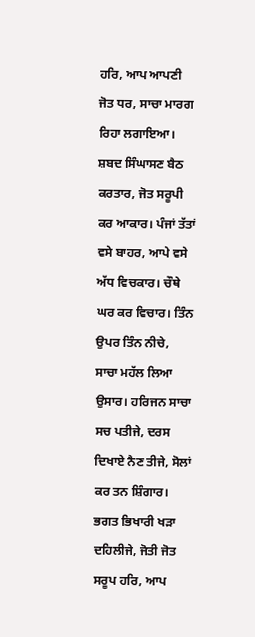ਹਰਿ, ਆਪ ਆਪਣੀ ਜੋਤ ਧਰ, ਸਾਚਾ ਮਾਰਗ ਰਿਹਾ ਲਗਾਇਆ। ਸ਼ਬਦ ਸਿੰਘਾਸਣ ਬੈਠ ਕਰਤਾਰ, ਜੋਤ ਸਰੂਪੀ ਕਰ ਆਕਾਰ। ਪੰਜਾਂ ਤੱਤਾਂ ਵਸੇ ਬਾਹਰ, ਆਪੇ ਵਸੇ ਅੱਧ ਵਿਚਕਾਰ। ਚੌਥੇ ਘਰ ਕਰ ਵਿਚਾਰ। ਤਿੰਨ ਉਪਰ ਤਿੰਨ ਨੀਚੇ, ਸਾਚਾ ਮਹੱਲ ਲਿਆ ਉਸਾਰ। ਹਰਿਜਨ ਸਾਚਾ ਸਚ ਪਤੀਜੇ, ਦਰਸ ਦਿਖਾਏ ਨੈਣ ਤੀਜੇ, ਸੋਲਾਂ ਕਰ ਤਨ ਸ਼ਿੰਗਾਰ। ਭਗਤ ਭਿਖਾਰੀ ਖੜਾ ਦਹਿਲੀਜੇ, ਜੋਤੀ ਜੋਤ ਸਰੂਪ ਹਰਿ, ਆਪ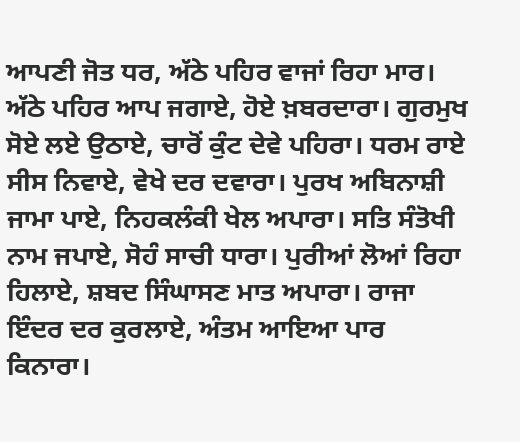ਆਪਣੀ ਜੋਤ ਧਰ, ਅੱਠੇ ਪਹਿਰ ਵਾਜਾਂ ਰਿਹਾ ਮਾਰ। ਅੱਠੇ ਪਹਿਰ ਆਪ ਜਗਾਏ, ਹੋਏ ਖ਼ਬਰਦਾਰਾ। ਗੁਰਮੁਖ ਸੋਏ ਲਏ ਉਠਾਏ, ਚਾਰੋਂ ਕੁੰਟ ਦੇਵੇ ਪਹਿਰਾ। ਧਰਮ ਰਾਏ ਸੀਸ ਨਿਵਾਏ, ਵੇਖੇ ਦਰ ਦਵਾਰਾ। ਪੁਰਖ ਅਬਿਨਾਸ਼ੀ ਜਾਮਾ ਪਾਏ, ਨਿਹਕਲੰਕੀ ਖੇਲ ਅਪਾਰਾ। ਸਤਿ ਸੰਤੋਖੀ ਨਾਮ ਜਪਾਏ, ਸੋਹੰ ਸਾਚੀ ਧਾਰਾ। ਪੁਰੀਆਂ ਲੋਆਂ ਰਿਹਾ ਹਿਲਾਏ, ਸ਼ਬਦ ਸਿੰਘਾਸਣ ਮਾਤ ਅਪਾਰਾ। ਰਾਜਾ ਇੰਦਰ ਦਰ ਕੁਰਲਾਏ, ਅੰਤਮ ਆਇਆ ਪਾਰ ਕਿਨਾਰਾ।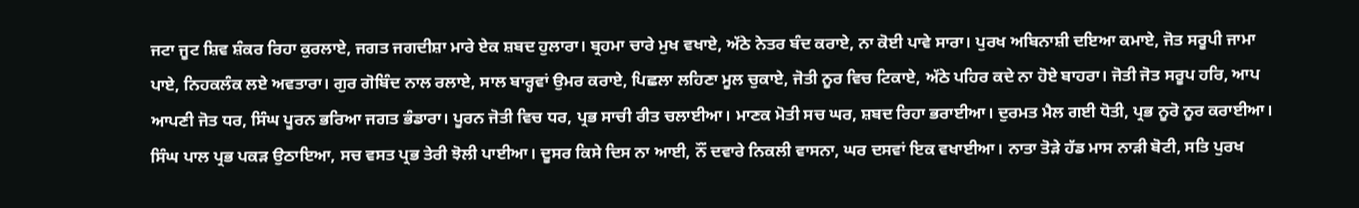ਜਟਾ ਜੂਟ ਸ਼ਿਵ ਸ਼ੰਕਰ ਰਿਹਾ ਕੁਰਲਾਏ, ਜਗਤ ਜਗਦੀਸ਼ਾ ਮਾਰੇ ਏਕ ਸ਼ਬਦ ਹੁਲਾਰਾ। ਬ੍ਰਹਮਾ ਚਾਰੇ ਮੁਖ ਵਖਾਏ, ਅੱਠੇ ਨੇਤਰ ਬੰਦ ਕਰਾਏ, ਨਾ ਕੋਈ ਪਾਵੇ ਸਾਰਾ। ਪੁਰਖ ਅਬਿਨਾਸ਼ੀ ਦਇਆ ਕਮਾਏ, ਜੋਤ ਸਰੂਪੀ ਜਾਮਾ ਪਾਏ, ਨਿਹਕਲੰਕ ਲਏ ਅਵਤਾਰਾ। ਗੁਰ ਗੋਬਿੰਦ ਨਾਲ ਰਲਾਏ, ਸਾਲ ਬਾਰ੍ਹਵਾਂ ਉਮਰ ਕਰਾਏ, ਪਿਛਲਾ ਲਹਿਣਾ ਮੂਲ ਚੁਕਾਏ, ਜੋਤੀ ਨੂਰ ਵਿਚ ਟਿਕਾਏ, ਅੱਠੇ ਪਹਿਰ ਕਦੇ ਨਾ ਹੋਏ ਬਾਹਰਾ। ਜੋਤੀ ਜੋਤ ਸਰੂਪ ਹਰਿ, ਆਪ ਆਪਣੀ ਜੋਤ ਧਰ, ਸਿੰਘ ਪੂਰਨ ਭਰਿਆ ਜਗਤ ਭੰਡਾਰਾ। ਪੂਰਨ ਜੋਤੀ ਵਿਚ ਧਰ, ਪ੍ਰਭ ਸਾਚੀ ਰੀਤ ਚਲਾਈਆ। ਮਾਣਕ ਮੋਤੀ ਸਚ ਘਰ, ਸ਼ਬਦ ਰਿਹਾ ਭਰਾਈਆ। ਦੁਰਮਤ ਮੈਲ ਗਈ ਧੋਤੀ, ਪ੍ਰਭ ਨੂਰੋ ਨੂਰ ਕਰਾਈਆ। ਸਿੰਘ ਪਾਲ ਪ੍ਰਭ ਪਕੜ ਉਠਾਇਆ, ਸਚ ਵਸਤ ਪ੍ਰਭ ਤੇਰੀ ਝੋਲੀ ਪਾਈਆ। ਦੂਸਰ ਕਿਸੇ ਦਿਸ ਨਾ ਆਈ, ਨੌਂ ਦਵਾਰੇ ਨਿਕਲੀ ਵਾਸਨਾ, ਘਰ ਦਸਵਾਂ ਇਕ ਵਖਾਈਆ। ਨਾਤਾ ਤੋੜੇ ਹੱਡ ਮਾਸ ਨਾੜੀ ਬੋਟੀ, ਸਤਿ ਪੁਰਖ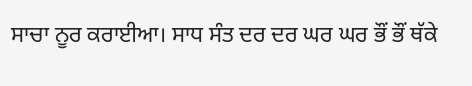ਸਾਚਾ ਨੂਰ ਕਰਾਈਆ। ਸਾਧ ਸੰਤ ਦਰ ਦਰ ਘਰ ਘਰ ਭੌਂ ਭੌਂ ਥੱਕੇ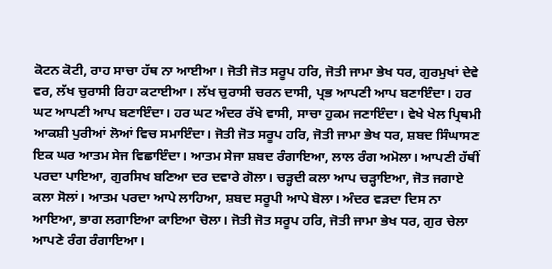ਕੋਟਨ ਕੋਟੀ, ਰਾਹ ਸਾਚਾ ਹੱਥ ਨਾ ਆਈਆ। ਜੋਤੀ ਜੋਤ ਸਰੂਪ ਹਰਿ, ਜੋਤੀ ਜਾਮਾ ਭੇਖ ਧਰ, ਗੁਰਮੁਖਾਂ ਦੇਵੇ ਵਰ, ਲੱਖ ਚੁਰਾਸੀ ਰਿਹਾ ਕਟਾਈਆ। ਲੱਖ ਚੁਰਾਸੀ ਚਰਨ ਦਾਸੀ, ਪ੍ਰਭ ਆਪਣੀ ਆਪ ਬਣਾਇੰਦਾ। ਹਰ ਘਟ ਆਪਣੀ ਆਪ ਬਣਾਇੰਦਾ। ਹਰ ਘਟ ਅੰਦਰ ਰੱਖੇ ਵਾਸੀ, ਸਾਚਾ ਹੁਕਮ ਜਣਾਇੰਦਾ। ਵੇਖੇ ਖੇਲ ਪ੍ਰਿਥਮੀ ਆਕਸ਼ੀ ਪੁਰੀਆਂ ਲੋਆਂ ਵਿਚ ਸਮਾਇੰਦਾ। ਜੋਤੀ ਜੋਤ ਸਰੂਪ ਹਰਿ, ਜੋਤੀ ਜਾਮਾ ਭੇਖ ਧਰ, ਸ਼ਬਦ ਸਿੰਘਾਸਣ ਇਕ ਘਰ ਆਤਮ ਸੇਜ ਵਿਛਾਇੰਦਾ। ਆਤਮ ਸੇਜਾ ਸ਼ਬਦ ਰੰਗਾਇਆ, ਲਾਲ ਰੰਗ ਅਮੋਲਾ। ਆਪਣੀ ਹੱਥੀਂ ਪਰਦਾ ਪਾਇਆ, ਗੁਰਸਿਖ ਬਣਿਆ ਦਰ ਦਵਾਰੇ ਗੋਲਾ। ਚੜ੍ਹਦੀ ਕਲਾ ਆਪ ਚੜ੍ਹਾਇਆ, ਜੋਤ ਜਗਾਏ ਕਲਾ ਸੋਲਾਂ। ਆਤਮ ਪਰਦਾ ਆਪੇ ਲਾਹਿਆ, ਸ਼ਬਦ ਸਰੂਪੀ ਆਪੇ ਬੋਲਾ। ਅੰਦਰ ਵੜਦਾ ਦਿਸ ਨਾ ਆਇਆ, ਭਾਗ ਲਗਾਇਆ ਕਾਇਆ ਚੋਲਾ। ਜੋਤੀ ਜੋਤ ਸਰੂਪ ਹਰਿ, ਜੋਤੀ ਜਾਮਾ ਭੇਖ ਧਰ, ਗੁਰ ਚੇਲਾ ਆਪਣੇ ਰੰਗ ਰੰਗਾਇਆ।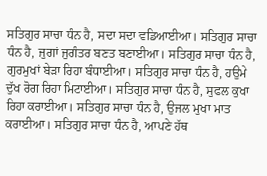ਸਤਿਗੁਰ ਸਾਚਾ ਧੰਨ ਹੈ, ਸਦਾ ਸਦਾ ਵਡਿਆਈਆ। ਸਤਿਗੁਰ ਸਾਚਾ ਧੰਨ ਹੈ, ਜੁਗਾਂ ਜੁਗੰਤਰ ਬਣਤ ਬਣਾਈਆ। ਸਤਿਗੁਰ ਸਾਚਾ ਧੰਨ ਹੈ, ਗੁਰਮੁਖਾਂ ਬੇੜਾ ਰਿਹਾ ਬੰਧਾਈਆ। ਸਤਿਗੁਰ ਸਾਚਾ ਧੰਨ ਹੈ, ਹਉਮੇ ਦੁੱਖ ਰੋਗ ਰਿਹਾ ਮਿਟਾਈਆ। ਸਤਿਗੁਰ ਸਾਚਾ ਧੰਨ ਹੈ, ਸੁਫਲ ਕੁਖਾ ਰਿਹਾ ਕਰਾਈਆ। ਸਤਿਗੁਰ ਸਾਚਾ ਧੰਨ ਹੈ, ਉਜਲ ਮੁਖਾ ਮਾਤ ਕਰਾਈਆ। ਸਤਿਗੁਰ ਸਾਚਾ ਧੰਨ ਹੈ, ਆਪਣੇ ਹੱਥ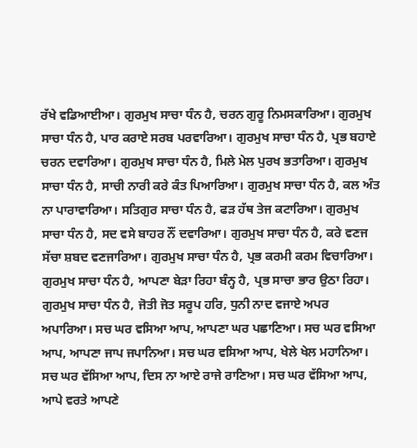ਰੱਖੇ ਵਡਿਆਈਆ। ਗੁਰਮੁਖ ਸਾਚਾ ਧੰਨ ਹੈ, ਚਰਨ ਗੁਰੂ ਨਿਮਸਕਾਰਿਆ। ਗੁਰਮੁਖ ਸਾਚਾ ਧੰਨ ਹੈ, ਪਾਰ ਕਰਾਏ ਸਰਬ ਪਰਵਾਰਿਆ। ਗੁਰਮੁਖ ਸਾਚਾ ਧੰਨ ਹੈ, ਪ੍ਰਭ ਬਹਾਏ ਚਰਨ ਦਵਾਰਿਆ। ਗੁਰਮੁਖ ਸਾਚਾ ਧੰਨ ਹੈ, ਮਿਲੇ ਮੇਲ ਪੁਰਖ ਭਤਾਰਿਆ। ਗੁਰਮੁਖ ਸਾਚਾ ਧੰਨ ਹੈ, ਸਾਚੀ ਨਾਰੀ ਕਰੇ ਕੰਤ ਪਿਆਰਿਆ। ਗੁਰਮੁਖ ਸਾਚਾ ਧੰਨ ਹੈ, ਕਲ ਅੰਤ ਨਾ ਪਾਰਾਵਾਰਿਆ। ਸਤਿਗੁਰ ਸਾਚਾ ਧੰਨ ਹੈ, ਫੜ ਹੱਥ ਤੇਜ ਕਟਾਰਿਆ। ਗੁਰਮੁਖ ਸਾਚਾ ਧੰਨ ਹੈ, ਸਦ ਵਸੇ ਬਾਹਰ ਨੌਂ ਦਵਾਰਿਆ। ਗੁਰਮੁਖ ਸਾਚਾ ਧੰਨ ਹੈ, ਕਰੇ ਵਣਜ ਸੱਚਾ ਸ਼ਬਦ ਵਣਜਾਰਿਆ। ਗੁਰਮੁਖ ਸਾਚਾ ਧੰਨ ਹੈ, ਪ੍ਰਭ ਕਰਮੀ ਕਰਮ ਵਿਚਾਰਿਆ। ਗੁਰਮੁਖ ਸਾਚਾ ਧੰਨ ਹੈ, ਆਪਣਾ ਬੇੜਾ ਰਿਹਾ ਬੰਨ੍ਹ ਹੈ, ਪ੍ਰਭ ਸਾਚਾ ਭਾਰ ਉਠਾ ਰਿਹਾ। ਗੁਰਮੁਖ ਸਾਚਾ ਧੰਨ ਹੈ, ਜੋਤੀ ਜੋਤ ਸਰੂਪ ਹਰਿ, ਧੁਨੀ ਨਾਦ ਵਜਾਏ ਅਪਰ ਅਪਾਰਿਆ। ਸਚ ਘਰ ਵਸਿਆ ਆਪ, ਆਪਣਾ ਘਰ ਪਛਾਣਿਆ। ਸਚ ਘਰ ਵਸਿਆ ਆਪ, ਆਪਣਾ ਜਾਪ ਜਪਾਨਿਆ। ਸਚ ਘਰ ਵਸਿਆ ਆਪ, ਖੇਲੇ ਖੇਲ ਮਹਾਨਿਆ। ਸਚ ਘਰ ਵੱਸਿਆ ਆਪ, ਦਿਸ ਨਾ ਆਏ ਰਾਜੇ ਰਾਣਿਆ। ਸਚ ਘਰ ਵੱਸਿਆ ਆਪ, ਆਪੇ ਵਰਤੇ ਆਪਣੇ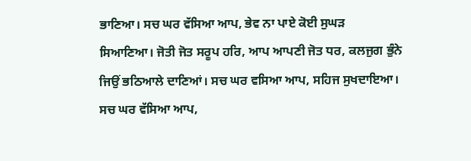ਭਾਣਿਆ। ਸਚ ਘਰ ਵੱਸਿਆ ਆਪ, ਭੇਵ ਨਾ ਪਾਏ ਕੋਈ ਸੁਘੜ ਸਿਆਣਿਆ। ਜੋਤੀ ਜੋਤ ਸਰੂਪ ਹਰਿ, ਆਪ ਆਪਣੀ ਜੋਤ ਧਰ, ਕਲਜੁਗ ਭੁੰਨੇ ਜਿਉਂ ਭਠਿਆਲੇ ਦਾਣਿਆਂ। ਸਚ ਘਰ ਵਸਿਆ ਆਪ, ਸਹਿਜ ਸੁਖਦਾਇਆ। ਸਚ ਘਰ ਵੱਸਿਆ ਆਪ,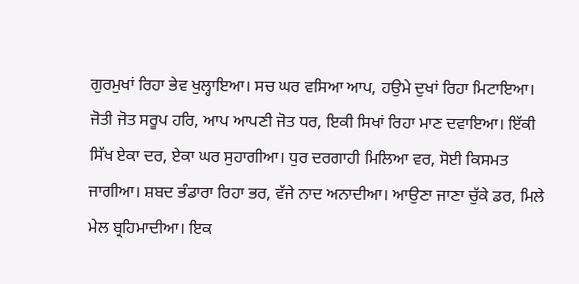ਗੁਰਮੁਖਾਂ ਰਿਹਾ ਭੇਵ ਖੁਲ੍ਹਾਇਆ। ਸਚ ਘਰ ਵਸਿਆ ਆਪ, ਹਉਮੇ ਦੁਖਾਂ ਰਿਹਾ ਮਿਟਾਇਆ। ਜੋਤੀ ਜੋਤ ਸਰੂਪ ਹਰਿ, ਆਪ ਆਪਣੀ ਜੋਤ ਧਰ, ਇਕੀ ਸਿਖਾਂ ਰਿਹਾ ਮਾਣ ਦਵਾਇਆ। ਇੱਕੀ ਸਿੱਖ ਏਕਾ ਦਰ, ਏਕਾ ਘਰ ਸੁਹਾਗੀਆ। ਧੁਰ ਦਰਗਾਹੀ ਮਿਲਿਆ ਵਰ, ਸੋਈ ਕਿਸਮਤ ਜਾਗੀਆ। ਸ਼ਬਦ ਭੰਡਾਰਾ ਰਿਹਾ ਭਰ, ਵੱਜੇ ਨਾਦ ਅਨਾਦੀਆ। ਆਉਣਾ ਜਾਣਾ ਚੁੱਕੇ ਡਰ, ਮਿਲੇ ਮੇਲ ਬ੍ਰਹਿਮਾਦੀਆ। ਇਕ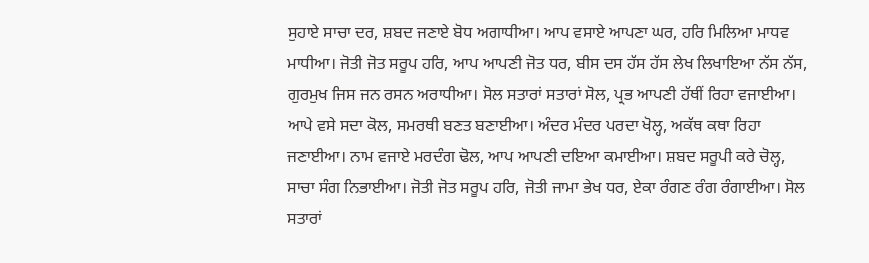ਸੁਹਾਏ ਸਾਚਾ ਦਰ, ਸ਼ਬਦ ਜਣਾਏ ਬੋਧ ਅਗਾਧੀਆ। ਆਪ ਵਸਾਏ ਆਪਣਾ ਘਰ, ਹਰਿ ਮਿਲਿਆ ਮਾਧਵ ਮਾਧੀਆ। ਜੋਤੀ ਜੋਤ ਸਰੂਪ ਹਰਿ, ਆਪ ਆਪਣੀ ਜੋਤ ਧਰ, ਬੀਸ ਦਸ ਹੱਸ ਹੱਸ ਲੇਖ ਲਿਖਾਇਆ ਨੱਸ ਨੱਸ, ਗੁਰਮੁਖ ਜਿਸ ਜਨ ਰਸਨ ਅਰਾਧੀਆ। ਸੋਲ ਸਤਾਰਾਂ ਸਤਾਰਾਂ ਸੋਲ, ਪ੍ਰਭ ਆਪਣੀ ਹੱਥੀਂ ਰਿਹਾ ਵਜਾਈਆ। ਆਪੇ ਵਸੇ ਸਦਾ ਕੋਲ, ਸਮਰਥੀ ਬਣਤ ਬਣਾਈਆ। ਅੰਦਰ ਮੰਦਰ ਪਰਦਾ ਖੋਲ੍ਹ, ਅਕੱਥ ਕਥਾ ਰਿਹਾ ਜਣਾਈਆ। ਨਾਮ ਵਜਾਏ ਮਰਦੰਗ ਢੋਲ, ਆਪ ਆਪਣੀ ਦਇਆ ਕਮਾਈਆ। ਸ਼ਬਦ ਸਰੂਪੀ ਕਰੇ ਚੋਲ੍ਹ, ਸਾਚਾ ਸੰਗ ਨਿਭਾਈਆ। ਜੋਤੀ ਜੋਤ ਸਰੂਪ ਹਰਿ, ਜੋਤੀ ਜਾਮਾ ਭੇਖ ਧਰ, ਏਕਾ ਰੰਗਣ ਰੰਗ ਰੰਗਾਈਆ। ਸੋਲ ਸਤਾਰਾਂ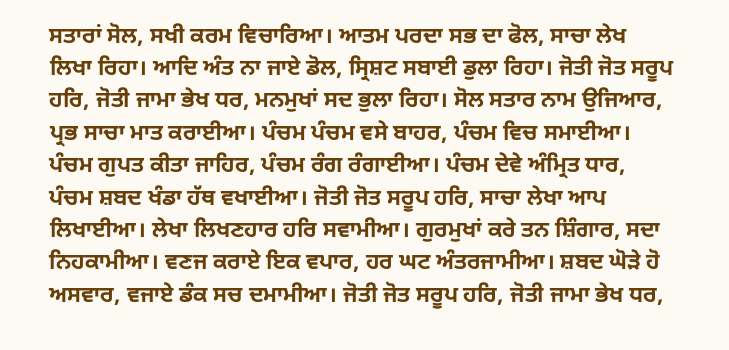ਸਤਾਰਾਂ ਸੋਲ, ਸਖੀ ਕਰਮ ਵਿਚਾਰਿਆ। ਆਤਮ ਪਰਦਾ ਸਭ ਦਾ ਫੋਲ, ਸਾਚਾ ਲੇਖ ਲਿਖਾ ਰਿਹਾ। ਆਦਿ ਅੰਤ ਨਾ ਜਾਏ ਡੋਲ, ਸ੍ਰਿਸ਼ਟ ਸਬਾਈ ਡੁਲਾ ਰਿਹਾ। ਜੋਤੀ ਜੋਤ ਸਰੂਪ ਹਰਿ, ਜੋਤੀ ਜਾਮਾ ਭੇਖ ਧਰ, ਮਨਮੁਖਾਂ ਸਦ ਭੁਲਾ ਰਿਹਾ। ਸੋਲ ਸਤਾਰ ਨਾਮ ਉਜਿਆਰ, ਪ੍ਰਭ ਸਾਚਾ ਮਾਤ ਕਰਾਈਆ। ਪੰਚਮ ਪੰਚਮ ਵਸੇ ਬਾਹਰ, ਪੰਚਮ ਵਿਚ ਸਮਾਈਆ। ਪੰਚਮ ਗੁਪਤ ਕੀਤਾ ਜਾਹਿਰ, ਪੰਚਮ ਰੰਗ ਰੰਗਾਈਆ। ਪੰਚਮ ਦੇਵੇ ਅੰਮ੍ਰਿਤ ਧਾਰ, ਪੰਚਮ ਸ਼ਬਦ ਖੰਡਾ ਹੱਥ ਵਖਾਈਆ। ਜੋਤੀ ਜੋਤ ਸਰੂਪ ਹਰਿ, ਸਾਚਾ ਲੇਖਾ ਆਪ ਲਿਖਾਈਆ। ਲੇਖਾ ਲਿਖਣਹਾਰ ਹਰਿ ਸਵਾਮੀਆ। ਗੁਰਮੁਖਾਂ ਕਰੇ ਤਨ ਸ਼ਿੰਗਾਰ, ਸਦਾ ਨਿਹਕਾਮੀਆ। ਵਣਜ ਕਰਾਏ ਇਕ ਵਪਾਰ, ਹਰ ਘਟ ਅੰਤਰਜਾਮੀਆ। ਸ਼ਬਦ ਘੋੜੇ ਹੋ ਅਸਵਾਰ, ਵਜਾਏ ਡੰਕ ਸਚ ਦਮਾਮੀਆ। ਜੋਤੀ ਜੋਤ ਸਰੂਪ ਹਰਿ, ਜੋਤੀ ਜਾਮਾ ਭੇਖ ਧਰ,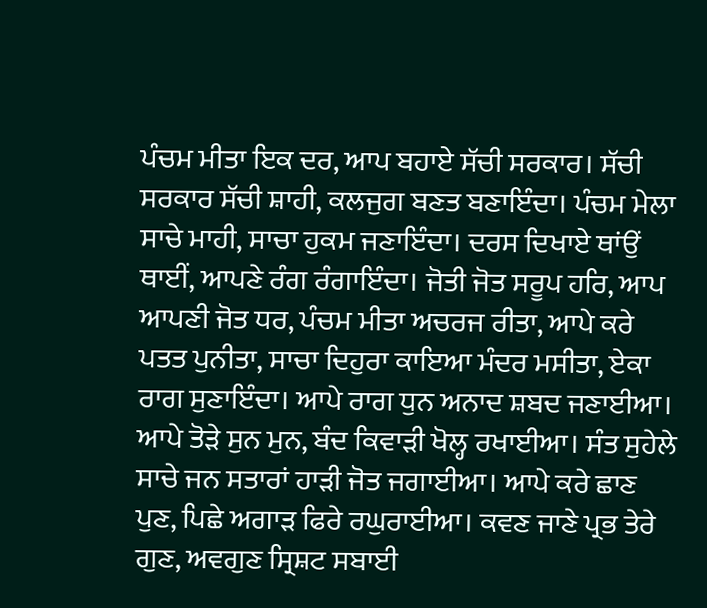ਪੰਚਮ ਮੀਤਾ ਇਕ ਦਰ, ਆਪ ਬਹਾਏ ਸੱਚੀ ਸਰਕਾਰ। ਸੱਚੀ ਸਰਕਾਰ ਸੱਚੀ ਸ਼ਾਹੀ, ਕਲਜੁਗ ਬਣਤ ਬਣਾਇੰਦਾ। ਪੰਚਮ ਮੇਲਾ ਸਾਚੇ ਮਾਹੀ, ਸਾਚਾ ਹੁਕਮ ਜਣਾਇੰਦਾ। ਦਰਸ ਦਿਖਾਏ ਥਾਂਉਂ ਥਾਈਂ, ਆਪਣੇ ਰੰਗ ਰੰਗਾਇੰਦਾ। ਜੋਤੀ ਜੋਤ ਸਰੂਪ ਹਰਿ, ਆਪ ਆਪਣੀ ਜੋਤ ਧਰ, ਪੰਚਮ ਮੀਤਾ ਅਚਰਜ ਰੀਤਾ, ਆਪੇ ਕਰੇ ਪਤਤ ਪੁਨੀਤਾ, ਸਾਚਾ ਦਿਹੁਰਾ ਕਾਇਆ ਮੰਦਰ ਮਸੀਤਾ, ਏਕਾ ਰਾਗ ਸੁਣਾਇੰਦਾ। ਆਪੇ ਰਾਗ ਧੁਨ ਅਨਾਦ ਸ਼ਬਦ ਜਣਾਈਆ। ਆਪੇ ਤੋੜੇ ਸੁਨ ਮੁਨ, ਬੰਦ ਕਿਵਾੜੀ ਖੋਲ੍ਹ ਰਖਾਈਆ। ਸੰਤ ਸੁਹੇਲੇ ਸਾਚੇ ਜਨ ਸਤਾਰਾਂ ਹਾੜੀ ਜੋਤ ਜਗਾਈਆ। ਆਪੇ ਕਰੇ ਛਾਣ ਪੁਣ, ਪਿਛੇ ਅਗਾੜ ਫਿਰੇ ਰਘੁਰਾਈਆ। ਕਵਣ ਜਾਣੇ ਪ੍ਰਭ ਤੇਰੇ ਗੁਣ, ਅਵਗੁਣ ਸ੍ਰਿਸ਼ਟ ਸਬਾਈ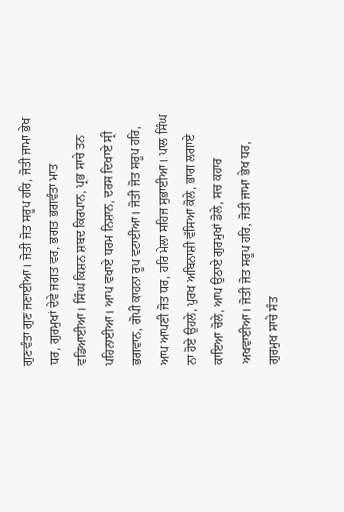ਗੁਣਵੰਤਾ ਗੁਣ ਜਣਾਈਆ। ਜੋਤੀ ਜੋਤ ਸਰੂਪ ਹਰਿ, ਜੋਤੀ ਜਾਮਾ ਭੇਖ ਧਰ, ਗੁਰਮੁਖਾਂ ਦੇਵੇ ਜਗਤ ਵਰ, ਭਗਤ ਭਗਵੰਤਾ ਮਾਤ ਵਡਿਆਈਆ। ਸਿੰਘ ਕਿਸ਼ਨ ਸ਼ਬਦ ਕਿਰਪਾਨ, ਪ੍ਰਭ ਸਾਚੇ ਤਨ ਪਹਿਨਾਈਆ। ਆਪ ਵਖਾਏ ਧਰਮ ਨਿਸ਼ਾਨ, ਦਰਸ ਦਿਖਾਏ ਸ੍ਰੀ ਭਗਵਾਨ, ਗੋਪੀ ਕਾਹਨਾ ਰੂਪ ਵਟਾਈਆ। ਜੋਤੀ ਜੋਤ ਸਰੂਪ ਹਰਿ, ਆਪ ਆਪਣੀ ਜੋਤ ਧਰ, ਹਰਿ ਮੇਲਾ ਸਹਿਜ ਸੁਭਾਈਆ। ਪਾਲ ਸਿੰਘ ਨਾ ਹੋਏ ਉਹਲੇ, ਪੁਰਖ ਅਬਿਨਾਸ਼ੀ ਵੱਸਿਆ ਕੋਲੇ, ਭਾਗ ਲਗਾਏ ਕਾਇਆ ਚੋਲੇ, ਆਪ ਉਠਾਏ ਗੁਰਮੁਖਾਂ ਡੋਲੇ, ਸਚ ਕਹਾਰ ਅਖਵਾਈਆ। ਜੋਤੀ ਜੋਤ ਸਰੂਪ ਹਰਿ, ਜੋਤੀ ਜਾਮਾ ਭੇਖ ਧਰ, ਗੁਰਮੁਖ ਸਾਚੇ ਸੰਤ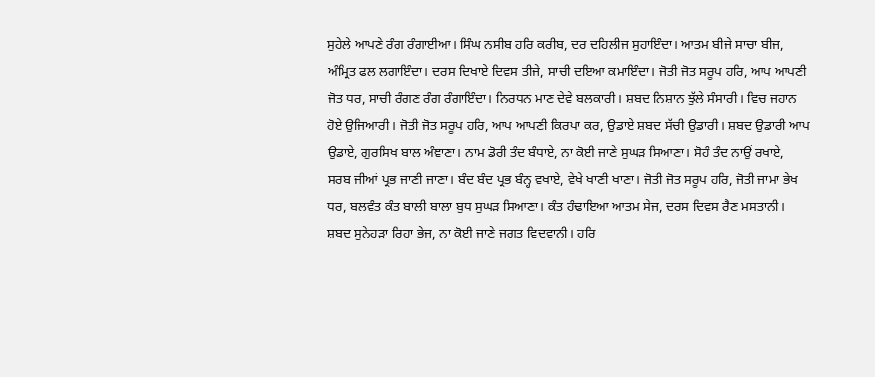ਸੁਹੇਲੇ ਆਪਣੇ ਰੰਗ ਰੰਗਾਈਆ। ਸਿੰਘ ਨਸੀਬ ਹਰਿ ਕਰੀਬ, ਦਰ ਦਹਿਲੀਜ ਸੁਹਾਇੰਦਾ। ਆਤਮ ਬੀਜੇ ਸਾਚਾ ਬੀਜ, ਅੰਮ੍ਰਿਤ ਫਲ ਲਗਾਇੰਦਾ। ਦਰਸ ਦਿਖਾਏ ਦਿਵਸ ਤੀਜੇ, ਸਾਚੀ ਦਇਆ ਕਮਾਇੰਦਾ। ਜੋਤੀ ਜੋਤ ਸਰੂਪ ਹਰਿ, ਆਪ ਆਪਣੀ ਜੋਤ ਧਰ, ਸਾਚੀ ਰੰਗਣ ਰੰਗ ਰੰਗਾਇੰਦਾ। ਨਿਰਧਨ ਮਾਣ ਦੇਵੇ ਬਲਕਾਰੀ। ਸ਼ਬਦ ਨਿਸ਼ਾਨ ਝੁੱਲੇ ਸੰਸਾਰੀ। ਵਿਚ ਜਹਾਨ ਹੋਏ ਉਜਿਆਰੀ। ਜੋਤੀ ਜੋਤ ਸਰੂਪ ਹਰਿ, ਆਪ ਆਪਣੀ ਕਿਰਪਾ ਕਰ, ਉਡਾਏ ਸ਼ਬਦ ਸੱਚੀ ਉਡਾਰੀ। ਸ਼ਬਦ ਉਡਾਰੀ ਆਪ ਉਡਾਏ, ਗੁਰਸਿਖ ਬਾਲ ਅੰਞਾਣਾ। ਨਾਮ ਡੋਰੀ ਤੰਦ ਬੰਧਾਏ, ਨਾ ਕੋਈ ਜਾਣੇ ਸੁਘੜ ਸਿਆਣਾ। ਸੋਹੰ ਤੰਦ ਨਾਉਂ ਰਖਾਏ, ਸਰਬ ਜੀਆਂ ਪ੍ਰਭ ਜਾਣੀ ਜਾਣਾ। ਬੰਦ ਬੰਦ ਪ੍ਰਭ ਬੰਨ੍ਹ ਵਖਾਏ, ਵੇਖੇ ਖਾਣੀ ਖਾਣਾ। ਜੋਤੀ ਜੋਤ ਸਰੂਪ ਹਰਿ, ਜੋਤੀ ਜਾਮਾ ਭੇਖ ਧਰ, ਬਲਵੰਤ ਕੰਤ ਬਾਲੀ ਬਾਲਾ ਬੁਧ ਸੁਘੜ ਸਿਆਣਾ। ਕੰਤ ਹੰਢਾਇਆ ਆਤਮ ਸੇਜ, ਦਰਸ ਦਿਵਸ ਰੈਣ ਮਸਤਾਨੀ। ਸ਼ਬਦ ਸੁਨੇਹੜਾ ਰਿਹਾ ਭੇਜ, ਨਾ ਕੋਈ ਜਾਣੇ ਜਗਤ ਵਿਦਵਾਨੀ। ਹਰਿ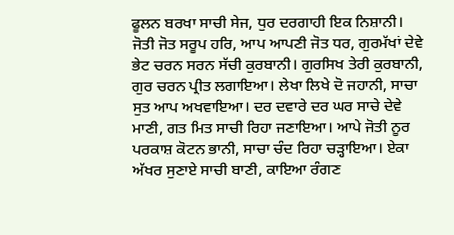ਫੂਲਨ ਬਰਖਾ ਸਾਚੀ ਸੇਜ, ਧੁਰ ਦਰਗਾਹੀ ਇਕ ਨਿਸ਼ਾਨੀ। ਜੋਤੀ ਜੋਤ ਸਰੂਪ ਹਰਿ, ਆਪ ਆਪਣੀ ਜੋਤ ਧਰ, ਗੁਰਮੱਖਾਂ ਦੇਵੇ ਭੇਟ ਚਰਨ ਸਰਨ ਸੱਚੀ ਕੁਰਬਾਨੀ। ਗੁਰਸਿਖ ਤੇਰੀ ਕੁਰਬਾਨੀ, ਗੁਰ ਚਰਨ ਪ੍ਰੀਤ ਲਗਾਇਆ। ਲੇਖਾ ਲਿਖੇ ਦੋ ਜਹਾਨੀ, ਸਾਚਾ ਸੁਤ ਆਪ ਅਖਵਾਇਆ। ਦਰ ਦਵਾਰੇ ਦਰ ਘਰ ਸਾਚੇ ਦੇਵੇ ਮਾਣੀ, ਗਤ ਮਿਤ ਸਾਚੀ ਰਿਹਾ ਜਣਾਇਆ। ਆਪੇ ਜੋਤੀ ਨੂਰ ਪਰਕਾਸ਼ ਕੋਟਨ ਭਾਨੀ, ਸਾਚਾ ਚੰਦ ਰਿਹਾ ਚੜ੍ਹਾਇਆ। ਏਕਾ ਅੱਖਰ ਸੁਣਾਏ ਸਾਚੀ ਬਾਣੀ, ਕਾਇਆ ਰੰਗਣ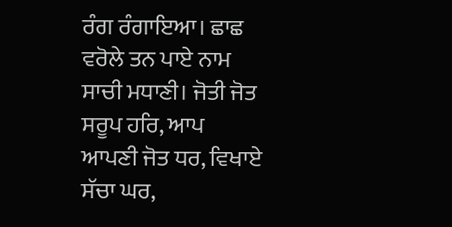ਰੰਗ ਰੰਗਾਇਆ। ਛਾਛ ਵਰੋਲੇ ਤਨ ਪਾਏ ਨਾਮ ਸਾਚੀ ਮਧਾਣੀ। ਜੋਤੀ ਜੋਤ ਸਰੂਪ ਹਰਿ, ਆਪ ਆਪਣੀ ਜੋਤ ਧਰ, ਵਿਖਾਏ ਸੱਚਾ ਘਰ,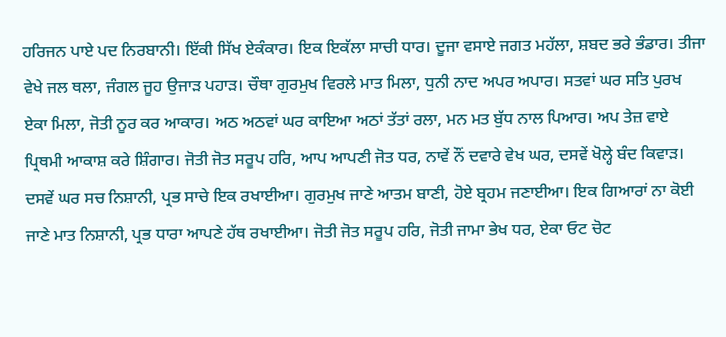ਹਰਿਜਨ ਪਾਏ ਪਦ ਨਿਰਬਾਨੀ। ਇੱਕੀ ਸਿੱਖ ਏਕੰਕਾਰ। ਇਕ ਇਕੱਲਾ ਸਾਚੀ ਧਾਰ। ਦੂਜਾ ਵਸਾਏ ਜਗਤ ਮਹੱਲਾ, ਸ਼ਬਦ ਭਰੇ ਭੰਡਾਰ। ਤੀਜਾ ਵੇਖੇ ਜਲ ਥਲਾ, ਜੰਗਲ ਜੂਹ ਉਜਾੜ ਪਹਾੜ। ਚੌਥਾ ਗੁਰਮੁਖ ਵਿਰਲੇ ਮਾਤ ਮਿਲਾ, ਧੁਨੀ ਨਾਦ ਅਪਰ ਅਪਾਰ। ਸਤਵਾਂ ਘਰ ਸਤਿ ਪੁਰਖ ਏਕਾ ਮਿਲਾ, ਜੋਤੀ ਨੂਰ ਕਰ ਆਕਾਰ। ਅਠ ਅਠਵਾਂ ਘਰ ਕਾਇਆ ਅਠਾਂ ਤੱਤਾਂ ਰਲਾ, ਮਨ ਮਤ ਬੁੱਧ ਨਾਲ ਪਿਆਰ। ਅਪ ਤੇਜ਼ ਵਾਏ ਪ੍ਰਿਥਮੀ ਆਕਾਸ਼ ਕਰੇ ਸ਼ਿੰਗਾਰ। ਜੋਤੀ ਜੋਤ ਸਰੂਪ ਹਰਿ, ਆਪ ਆਪਣੀ ਜੋਤ ਧਰ, ਨਾਵੇਂ ਨੌਂ ਦਵਾਰੇ ਵੇਖ ਘਰ, ਦਸਵੇਂ ਖੋਲ੍ਹੇ ਬੰਦ ਕਿਵਾੜ। ਦਸਵੇਂ ਘਰ ਸਚ ਨਿਸ਼ਾਨੀ, ਪ੍ਰਭ ਸਾਚੇ ਇਕ ਰਖਾਈਆ। ਗੁਰਮੁਖ ਜਾਣੇ ਆਤਮ ਬਾਣੀ, ਹੋਏ ਬ੍ਰਹਮ ਜਣਾਈਆ। ਇਕ ਗਿਆਰਾਂ ਨਾ ਕੋਈ ਜਾਣੇ ਮਾਤ ਨਿਸ਼ਾਨੀ, ਪ੍ਰਭ ਧਾਰਾ ਆਪਣੇ ਹੱਥ ਰਖਾਈਆ। ਜੋਤੀ ਜੋਤ ਸਰੂਪ ਹਰਿ, ਜੋਤੀ ਜਾਮਾ ਭੇਖ ਧਰ, ਏਕਾ ਓਟ ਚੋਟ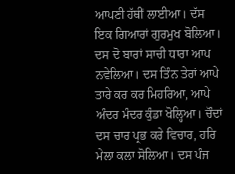ਆਪਣੀ ਹੱਥੀਂ ਲਾਈਆ। ਦੱਸ ਇਕ ਗਿਆਰਾਂ ਗੁਰਮੁਖ ਬੋਲਿਆ। ਦਸ ਦੋ ਬਾਰਾਂ ਸਾਚੀ ਧਾਰਾ ਆਪ ਨਵੇਲਿਆ। ਦਸ ਤਿੰਨ ਤੇਰਾਂ ਆਪੇ ਤਾਰੇ ਕਰ ਕਰ ਮਿਹਰਿਆ, ਆਪੇ ਅੰਦਰ ਮੰਦਰ ਕੁੰਡਾ ਖੋਲ੍ਹਿਆ। ਚੌਦਾਂ ਦਸ ਚਾਰ ਪ੍ਰਭ ਕਰੇ ਵਿਚਾਰ, ਹਰਿ ਮੇਲਾ ਕਲਾ ਸੋਲਿਆ। ਦਸ ਪੰਜ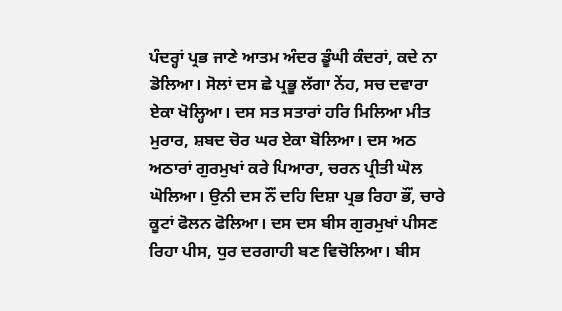ਪੰਦਰ੍ਹਾਂ ਪ੍ਰਭ ਜਾਣੇ ਆਤਮ ਅੰਦਰ ਡੂੰਘੀ ਕੰਦਰਾਂ, ਕਦੇ ਨਾ ਡੋਲਿਆ। ਸੋਲਾਂ ਦਸ ਛੇ ਪ੍ਰਭੂ ਲੱਗਾ ਨੇਂਹ, ਸਚ ਦਵਾਰਾ ਏਕਾ ਖੋਲ੍ਹਿਆ। ਦਸ ਸਤ ਸਤਾਰਾਂ ਹਰਿ ਮਿਲਿਆ ਮੀਤ ਮੁਰਾਰ, ਸ਼ਬਦ ਚੋਰ ਘਰ ਏਕਾ ਬੋਲਿਆ। ਦਸ ਅਠ ਅਠਾਰਾਂ ਗੁਰਮੁਖਾਂ ਕਰੇ ਪਿਆਰਾ, ਚਰਨ ਪ੍ਰੀਤੀ ਘੋਲ ਘੋਲਿਆ। ਉਨੀ ਦਸ ਨੌਂ ਦਹਿ ਦਿਸ਼ਾ ਪ੍ਰਭ ਰਿਹਾ ਭੌਂ, ਚਾਰੇ ਕੂਟਾਂ ਫੋਲਨ ਫੋਲਿਆ। ਦਸ ਦਸ ਬੀਸ ਗੁਰਮੁਖਾਂ ਪੀਸਣ ਰਿਹਾ ਪੀਸ, ਧੁਰ ਦਰਗਾਹੀ ਬਣ ਵਿਚੋਲਿਆ। ਬੀਸ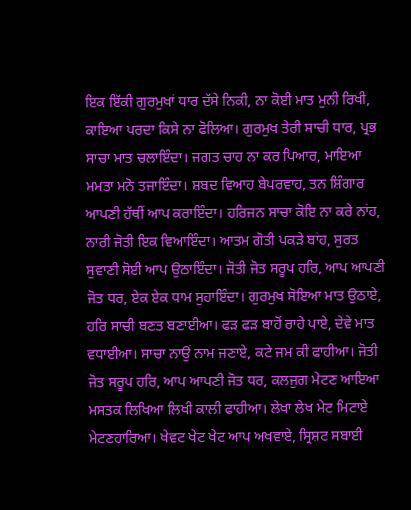ਇਕ ਇੱਕੀ ਗੁਰਮੁਖਾਂ ਧਾਰ ਦੱਸੇ ਨਿਕੀ, ਨਾ ਕੋਈ ਮਾਤ ਮੁਨੀ ਰਿਖੀ, ਕਾਇਆ ਪਰਦਾ ਕਿਸੇ ਨਾ ਫੋਲਿਆ। ਗੁਰਮੁਖ ਤੇਰੀ ਸਾਚੀ ਧਾਰ, ਪ੍ਰਭ ਸਾਚਾ ਮਾਤ ਚਲਾਇੰਦਾ। ਜਗਤ ਚਾਹ ਨਾ ਕਰ ਪਿਆਰ, ਮਾਇਆ ਮਮਤਾ ਮਨੋ ਤਜਾਇੰਦਾ। ਸ਼ਬਦ ਵਿਆਹ ਬੇਪਰਵਾਹ, ਤਨ ਸ਼ਿੰਗਾਰ ਆਪਣੀ ਹੱਥੀਂ ਆਪ ਕਰਾਇੰਦਾ। ਹਰਿਜਨ ਸਾਚਾ ਕੋਇ ਨਾ ਕਰੇ ਨਾਂਹ, ਨਾਰੀ ਜੋਤੀ ਇਕ ਵਿਆਇੰਦਾ। ਆਤਮ ਗੋਤੀ ਪਕੜੇ ਬਾਂਹ, ਸੁਰਤ ਸੁਵਾਣੀ ਸੋਈ ਆਪ ਉਠਾਇੰਦਾ। ਜੋਤੀ ਜੋਤ ਸਰੂਪ ਹਰਿ, ਆਪ ਆਪਣੀ ਜੋਤ ਧਰ, ਏਕ ਏਕ ਧਾਮ ਸੁਹਾਇੰਦਾ। ਗੁਰਮੁਖ ਸੋਇਆ ਮਾਤ ਉਠਾਏ, ਹਰਿ ਸਾਚੀ ਬਣਤ ਬਣਾਈਆ। ਫੜ ਫੜ ਬਾਹੋਂ ਰਾਹੇ ਪਾਏ, ਦੇਵੇ ਮਾਤ ਵਧਾਈਆ। ਸਾਚਾ ਨਾਉਂ ਨਾਮ ਜਣਾਏ, ਕਟੇ ਜਮ ਕੀ ਫਾਹੀਆ। ਜੋਤੀ ਜੋਤ ਸਰੂਪ ਹਰਿ, ਆਪ ਆਪਣੀ ਜੋਤ ਧਰ, ਕਲਜੁਗ ਮੇਟਣ ਆਇਆ ਮਸਤਕ ਲਿਖਿਆ ਲਿਖੀ ਕਾਲੀ ਫਾਹੀਆ। ਲੇਖਾ ਲੇਖ ਮੇਟ ਮਿਟਾਏ ਮੇਟਣਹਾਰਿਆ। ਖੇਵਟ ਖੇਟ ਖੇਟ ਆਪ ਅਖਵਾਏ, ਸ੍ਰਿਸ਼ਟ ਸਬਾਈ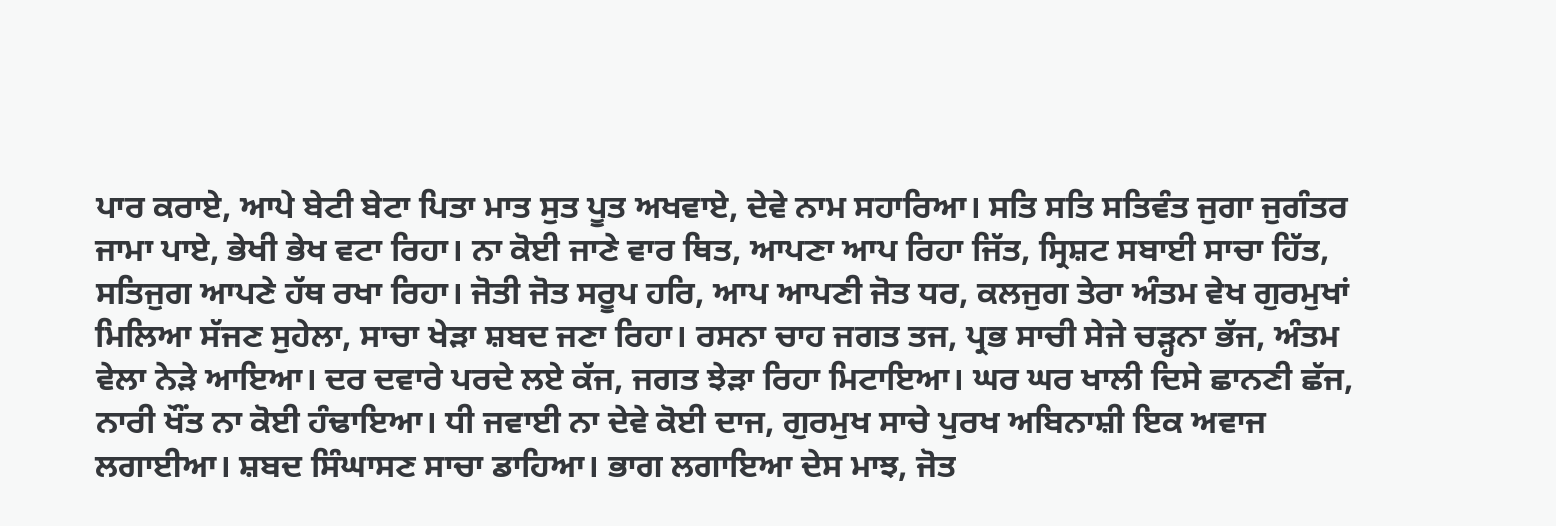ਪਾਰ ਕਰਾਏ, ਆਪੇ ਬੇਟੀ ਬੇਟਾ ਪਿਤਾ ਮਾਤ ਸੁਤ ਪੂਤ ਅਖਵਾਏ, ਦੇਵੇ ਨਾਮ ਸਹਾਰਿਆ। ਸਤਿ ਸਤਿ ਸਤਿਵੰਤ ਜੁਗਾ ਜੁਗੰਤਰ ਜਾਮਾ ਪਾਏ, ਭੇਖੀ ਭੇਖ ਵਟਾ ਰਿਹਾ। ਨਾ ਕੋਈ ਜਾਣੇ ਵਾਰ ਥਿਤ, ਆਪਣਾ ਆਪ ਰਿਹਾ ਜਿੱਤ, ਸ੍ਰਿਸ਼ਟ ਸਬਾਈ ਸਾਚਾ ਹਿੱਤ, ਸਤਿਜੁਗ ਆਪਣੇ ਹੱਥ ਰਖਾ ਰਿਹਾ। ਜੋਤੀ ਜੋਤ ਸਰੂਪ ਹਰਿ, ਆਪ ਆਪਣੀ ਜੋਤ ਧਰ, ਕਲਜੁਗ ਤੇਰਾ ਅੰਤਮ ਵੇਖ ਗੁਰਮੁਖਾਂ ਮਿਲਿਆ ਸੱਜਣ ਸੁਹੇਲਾ, ਸਾਚਾ ਖੇੜਾ ਸ਼ਬਦ ਜਣਾ ਰਿਹਾ। ਰਸਨਾ ਚਾਹ ਜਗਤ ਤਜ, ਪ੍ਰਭ ਸਾਚੀ ਸੇਜੇ ਚੜ੍ਹਨਾ ਭੱਜ, ਅੰਤਮ ਵੇਲਾ ਨੇੜੇ ਆਇਆ। ਦਰ ਦਵਾਰੇ ਪਰਦੇ ਲਏ ਕੱਜ, ਜਗਤ ਝੇੜਾ ਰਿਹਾ ਮਿਟਾਇਆ। ਘਰ ਘਰ ਖਾਲੀ ਦਿਸੇ ਛਾਨਣੀ ਛੱਜ, ਨਾਰੀ ਖੌਂਤ ਨਾ ਕੋਈ ਹੰਢਾਇਆ। ਧੀ ਜਵਾਈ ਨਾ ਦੇਵੇ ਕੋਈ ਦਾਜ, ਗੁਰਮੁਖ ਸਾਚੇ ਪੁਰਖ ਅਬਿਨਾਸ਼ੀ ਇਕ ਅਵਾਜ ਲਗਾਈਆ। ਸ਼ਬਦ ਸਿੰਘਾਸਣ ਸਾਚਾ ਡਾਹਿਆ। ਭਾਗ ਲਗਾਇਆ ਦੇਸ ਮਾਝ, ਜੋਤ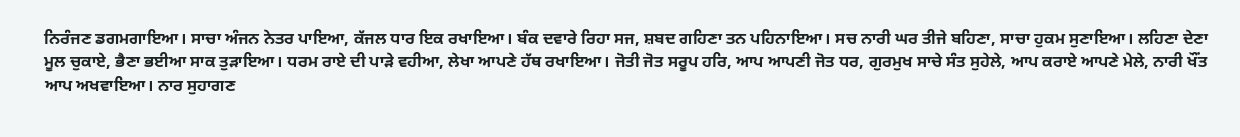ਨਿਰੰਜਣ ਡਗਮਗਾਇਆ। ਸਾਚਾ ਅੰਜਨ ਨੇਤਰ ਪਾਇਆ, ਕੱਜਲ ਧਾਰ ਇਕ ਰਖਾਇਆ। ਬੰਕ ਦਵਾਰੇ ਰਿਹਾ ਸਜ, ਸ਼ਬਦ ਗਹਿਣਾ ਤਨ ਪਹਿਨਾਇਆ। ਸਚ ਨਾਰੀ ਘਰ ਤੀਜੇ ਬਹਿਣਾ, ਸਾਚਾ ਹੁਕਮ ਸੁਣਾਇਆ। ਲਹਿਣਾ ਦੇਣਾ ਮੂਲ ਚੁਕਾਏ, ਭੈਣਾ ਭਈਆ ਸਾਕ ਤੁੜਾਇਆ। ਧਰਮ ਰਾਏ ਦੀ ਪਾੜੇ ਵਹੀਆ, ਲੇਖਾ ਆਪਣੇ ਹੱਥ ਰਖਾਇਆ। ਜੋਤੀ ਜੋਤ ਸਰੂਪ ਹਰਿ, ਆਪ ਆਪਣੀ ਜੋਤ ਧਰ, ਗੁਰਮੁਖ ਸਾਚੇ ਸੰਤ ਸੁਹੇਲੇ, ਆਪ ਕਰਾਏ ਆਪਣੇ ਮੇਲੇ, ਨਾਰੀ ਖੌਂਤ ਆਪ ਅਖਵਾਇਆ। ਨਾਰ ਸੁਹਾਗਣ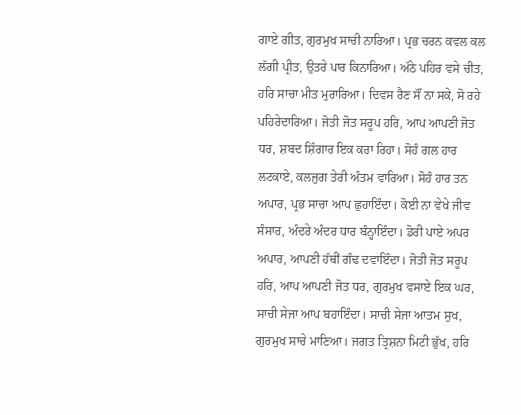ਗਾਏ ਗੀਤ, ਗੁਰਮੁਖ ਸਾਚੀ ਨਾਰਿਆ। ਪ੍ਰਭ ਚਰਨ ਕਵਲ ਕਲ ਲੱਗੀ ਪ੍ਰੀਤ, ਉਤਰੇ ਪਾਰ ਕਿਨਾਰਿਆ। ਅੱਠੇ ਪਹਿਰ ਵਸੇ ਚੀਤ, ਹਰਿ ਸਾਚਾ ਮੀਤ ਮੁਰਾਰਿਆ। ਦਿਵਸ ਰੈਣ ਸੌਂ ਨਾ ਸਕੇ, ਸੋ ਰਹੇ ਪਹਿਰੇਦਾਰਿਆ। ਜੋਤੀ ਜੋਤ ਸਰੂਪ ਹਰਿ, ਆਪ ਆਪਣੀ ਜੋਤ ਧਰ, ਸ਼ਬਦ ਸ਼ਿੰਗਾਰ ਇਕ ਕਰਾ ਰਿਹਾ। ਸੋਹੰ ਗਲ ਹਾਰ ਲਟਕਾਏ, ਕਲਜੁਗ ਤੇਰੀ ਅੰਤਮ ਵਾਰਿਆ। ਸੋਹੰ ਹਾਰ ਤਨ ਅਪਾਰ, ਪ੍ਰਭ ਸਾਚਾ ਆਪ ਛੁਹਾਇੰਦਾ। ਕੋਈ ਨਾ ਵੇਖੇ ਜੀਵ ਸੰਸਾਰ, ਅੰਦਰੇ ਅੰਦਰ ਧਾਰ ਬੰਨ੍ਹਾਇੰਦਾ। ਡੋਰੀ ਪਾਏ ਅਪਰ ਅਪਾਰ, ਆਪਣੀ ਹੱਥੀਂ ਗੰਢ ਦਵਾਇੰਦਾ। ਜੋਤੀ ਜੋਤ ਸਰੂਪ ਹਰਿ, ਆਪ ਆਪਣੀ ਜੋਤ ਧਰ, ਗੁਰਮੁਖ ਵਸਾਏ ਇਕ ਘਰ, ਸਾਚੀ ਸੇਜਾ ਆਪ ਬਹਾਇੰਦਾ। ਸਾਚੀ ਸੇਜਾ ਆਤਮ ਸੁਖ, ਗੁਰਮੁਖ ਸਾਚੇ ਮਾਣਿਆ। ਜਗਤ ਤ੍ਰਿਸ਼ਨਾ ਮਿਟੀ ਭੁੱਖ, ਹਰਿ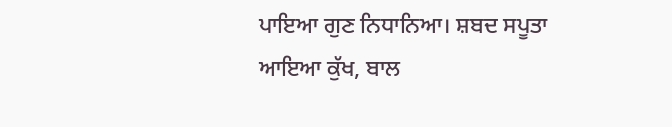ਪਾਇਆ ਗੁਣ ਨਿਧਾਨਿਆ। ਸ਼ਬਦ ਸਪੂਤਾ ਆਇਆ ਕੁੱਖ, ਬਾਲ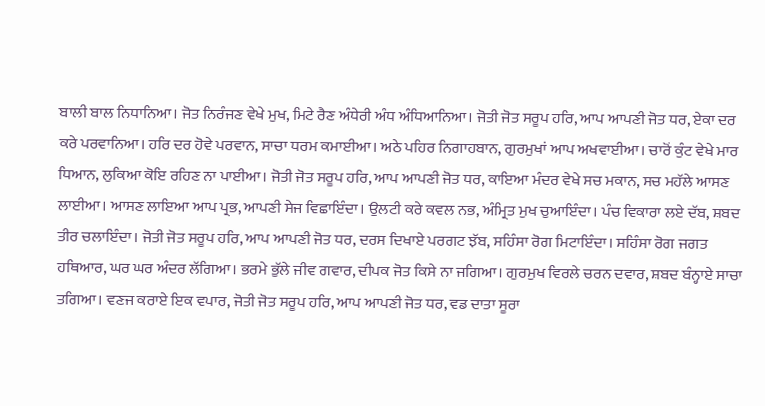ਬਾਲੀ ਬਾਲ ਨਿਧਾਨਿਆ। ਜੋਤ ਨਿਰੰਜਣ ਵੇਖੇ ਮੁਖ, ਮਿਟੇ ਰੈਣ ਅੰਧੇਰੀ ਅੰਧ ਅੰਧਿਆਨਿਆ। ਜੋਤੀ ਜੋਤ ਸਰੂਪ ਹਰਿ, ਆਪ ਆਪਣੀ ਜੋਤ ਧਰ, ਏਕਾ ਦਰ ਕਰੇ ਪਰਵਾਨਿਆ। ਹਰਿ ਦਰ ਹੋਵੇ ਪਰਵਾਨ, ਸਾਚਾ ਧਰਮ ਕਮਾਈਆ। ਅਠੇ ਪਹਿਰ ਨਿਗਾਹਬਾਨ, ਗੁਰਮੁਖਾਂ ਆਪ ਅਖਵਾਈਆ। ਚਾਰੋਂ ਕੁੰਟ ਵੇਖੇ ਮਾਰ ਧਿਆਨ, ਲੁਕਿਆ ਕੋਇ ਰਹਿਣ ਨਾ ਪਾਈਆ। ਜੋਤੀ ਜੋਤ ਸਰੂਪ ਹਰਿ, ਆਪ ਆਪਣੀ ਜੋਤ ਧਰ, ਕਾਇਆ ਮੰਦਰ ਵੇਖੇ ਸਚ ਮਕਾਨ, ਸਚ ਮਹੱਲੇ ਆਸਣ ਲਾਈਆ। ਆਸਣ ਲਾਇਆ ਆਪ ਪ੍ਰਭ, ਆਪਣੀ ਸੇਜ ਵਿਛਾਇੰਦਾ। ਉਲਟੀ ਕਰੇ ਕਵਲ ਨਭ, ਅੰਮ੍ਰਿਤ ਮੁਖ ਚੁਆਇੰਦਾ। ਪੰਚ ਵਿਕਾਰਾ ਲਏ ਦੱਬ, ਸ਼ਬਦ ਤੀਰ ਚਲਾਇੰਦਾ। ਜੋਤੀ ਜੋਤ ਸਰੂਪ ਹਰਿ, ਆਪ ਆਪਣੀ ਜੋਤ ਧਰ, ਦਰਸ ਦਿਖਾਏ ਪਰਗਟ ਝੱਬ, ਸਹਿੰਸਾ ਰੋਗ ਮਿਟਾਇੰਦਾ। ਸਹਿੰਸਾ ਰੋਗ ਜਗਤ ਹਥਿਆਰ, ਘਰ ਘਰ ਅੰਦਰ ਲੱਗਿਆ। ਭਰਮੇ ਭੁੱਲੇ ਜੀਵ ਗਵਾਰ, ਦੀਪਕ ਜੋਤ ਕਿਸੇ ਨਾ ਜਗਿਆ। ਗੁਰਮੁਖ ਵਿਰਲੇ ਚਰਨ ਦਵਾਰ, ਸ਼ਬਦ ਬੰਨ੍ਹਾਏ ਸਾਚਾ ਤਗਿਆ। ਵਣਜ ਕਰਾਏ ਇਕ ਵਪਾਰ, ਜੋਤੀ ਜੋਤ ਸਰੂਪ ਹਰਿ, ਆਪ ਆਪਣੀ ਜੋਤ ਧਰ, ਵਡ ਦਾਤਾ ਸੂਰਾ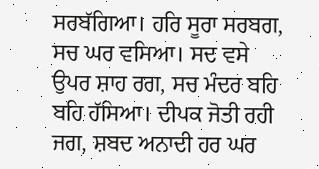ਸਰਬੱਗਿਆ। ਹਰਿ ਸੂਰਾ ਸਰਬਗ, ਸਚ ਘਰ ਵਸਿਆ। ਸਦ ਵਸੇ ਉਪਰ ਸ਼ਾਹ ਰਗ, ਸਚ ਮੰਦਰ ਬਹਿ ਬਹਿ ਹੱਸਿਆ। ਦੀਪਕ ਜੋਤੀ ਰਹੀ ਜਗ, ਸ਼ਬਦ ਅਨਾਦੀ ਹਰ ਘਰ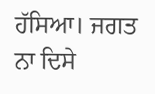ਹੱਸਿਆ। ਜਗਤ ਨਾ ਦਿਸੇ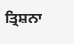ਤ੍ਰਿਸ਼ਨਾ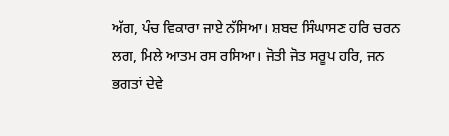ਅੱਗ, ਪੰਚ ਵਿਕਾਰਾ ਜਾਏ ਨੱਸਿਆ। ਸ਼ਬਦ ਸਿੰਘਾਸਣ ਹਰਿ ਚਰਨ ਲਗ, ਮਿਲੇ ਆਤਮ ਰਸ ਰਸਿਆ। ਜੋਤੀ ਜੋਤ ਸਰੂਪ ਹਰਿ, ਜਨ ਭਗਤਾਂ ਦੇਵੇ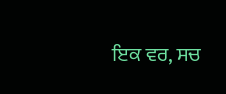ਇਕ ਵਰ, ਸਚ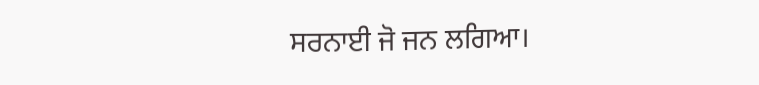ਸਰਨਾਈ ਜੋ ਜਨ ਲਗਿਆ।